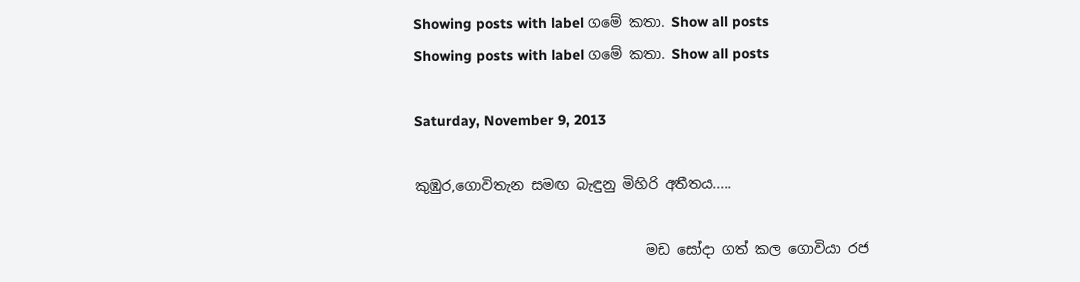Showing posts with label ගමේ කතා. Show all posts
Showing posts with label ගමේ කතා. Show all posts

Saturday, November 9, 2013

කුඹුර,ගොවිතැන සමඟ බැඳුනු මිහිරි අතීතය.....

                                 මඩ සෝදා ගත් කල ගොවියා රජ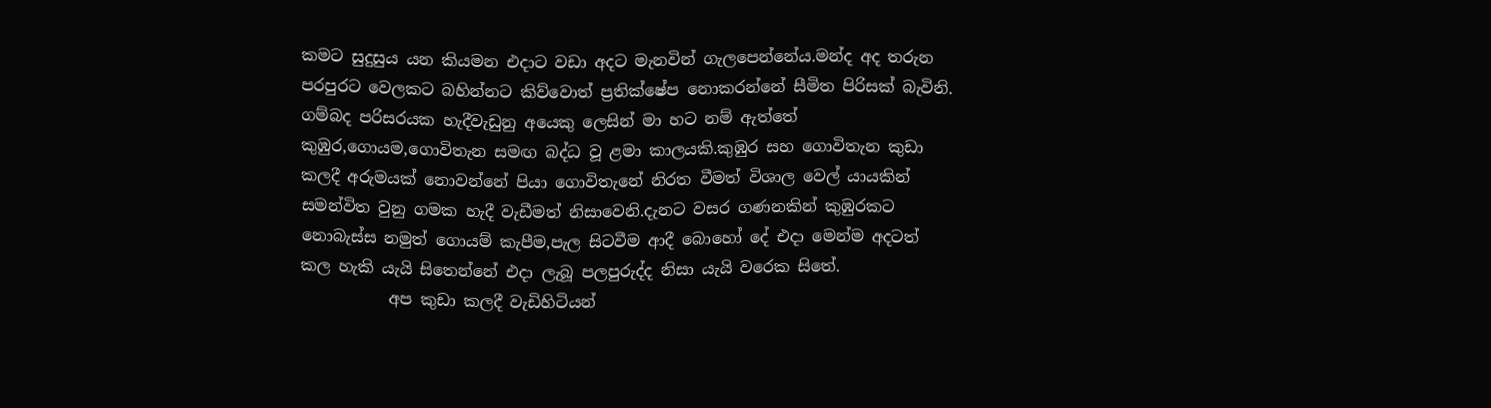කමට සුදුසුය යන කියමන එදාට වඩා අදට මැනවින් ගැලපෙන්නේය.මන්ද අද තරුන පරපුරට වෙලකට බහින්නට කිව්වොත් ප්‍රතික්ෂේප නොකරන්නේ සීමිත පිරිසක් බැවිනි. ගම්බද පරිසරයක හැදීවැඩුනු අයෙකු ලෙසින් මා හට නම් ඇත්තේ කුඹුර,ගොයම,ගොවිතැන සමඟ බද්ධ වූ ළමා කාලයකි.කුඹුර සහ ගොවිතැන කුඩා කලදී අරුමයක් නොවන්නේ පියා ගොවිතැනේ නිරත වීමත් විශාල වෙල් යායකින් සමන්විත වුනු ගමක හැදී වැඩීමත් නිසාවෙනි.දැනට වසර ගණනකින් කුඹුරකට නොබැස්ස නමුත් ගොයම් කැපීම,පැල සිටවීම ආදී බොහෝ දේ එදා මෙන්ම අදටත් කල හැකි යැයි සිතෙන්නේ එදා ලැබූ පලපුරුද්ද නිසා යැයි වරෙක සිතේ.
           අප කුඩා කලදී වැඩිහිටියන්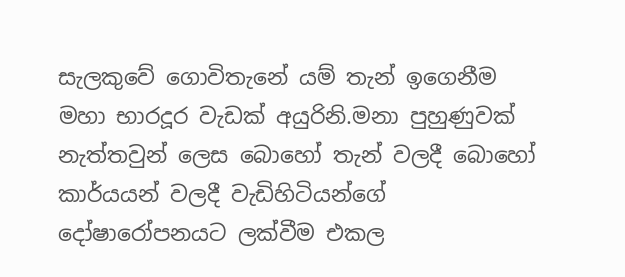සැලකුවේ ගොවිතැනේ යම් තැන් ඉගෙනීම මහා භාරදූර වැඩක් අයුරිනි.මනා පුහුණුවක් නැත්තවුන් ලෙස බොහෝ තැන් වලදී බොහෝ කාර්යයන් වලදී වැඩිහිටියන්ගේ දෝෂාරෝපනයට ලක්වීම එකල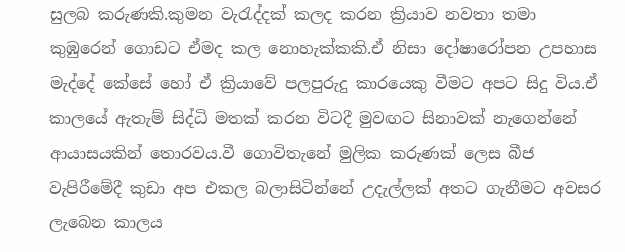සුලබ කරුණකි.කුමන වැරැද්දක් කලද කරන ක්‍රියාව නවතා තමා කුඹුරෙන් ගොඩට ඒමද කල නොහැක්කකි.ඒ නිසා දෝෂාරෝපන උපහාස මැද්දේ කේසේ හෝ ඒ ක්‍රියාවේ පලපුරුදු කාරයෙකු වීමට අපට සිදු විය.ඒ කාලයේ ඇතැම් සිද්ධි මතක් කරන විටදී මුවඟට සිනාවක් නැගෙන්නේ ආයාසයකින් තොරවය.වී ගොවිතැනේ මුලික කරුණක් ලෙස බීජ වැපිරීමේදී කුඩා අප එකල බලාසිටින්නේ උදැල්ලක් අතට ගැනීමට අවසර ලැබෙන කාලය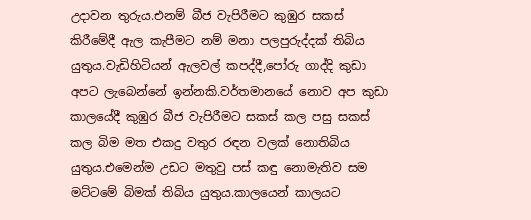උදාවන තුරුය.එනම් බීජ වැපිරීමට කුඹුර සකස් කිරීමේදී ඇල කැපීමට නම් මනා පලපුරුද්දක් තිබිය යුතුය.වැඩිහිටියන් ඇලවල් කපද්දී,පෝරු ගාද්දි කුඩා අපට ලැබෙන්නේ ඉන්නකි.වර්තමානයේ නොව අප කුඩා කාලයේදී කුඹුර බීජ වැපිරීමට සකස් කල පසු සකස් කල බිම මත එකදු වතුර රඳන වලක් නොතිබිය යුතුය.එමෙන්ම උඩට මතුවු පස් කඳු නොමැතිව සම මට්ටමේ බිමක් තිබිය යුතුය.කාලයෙන් කාලයට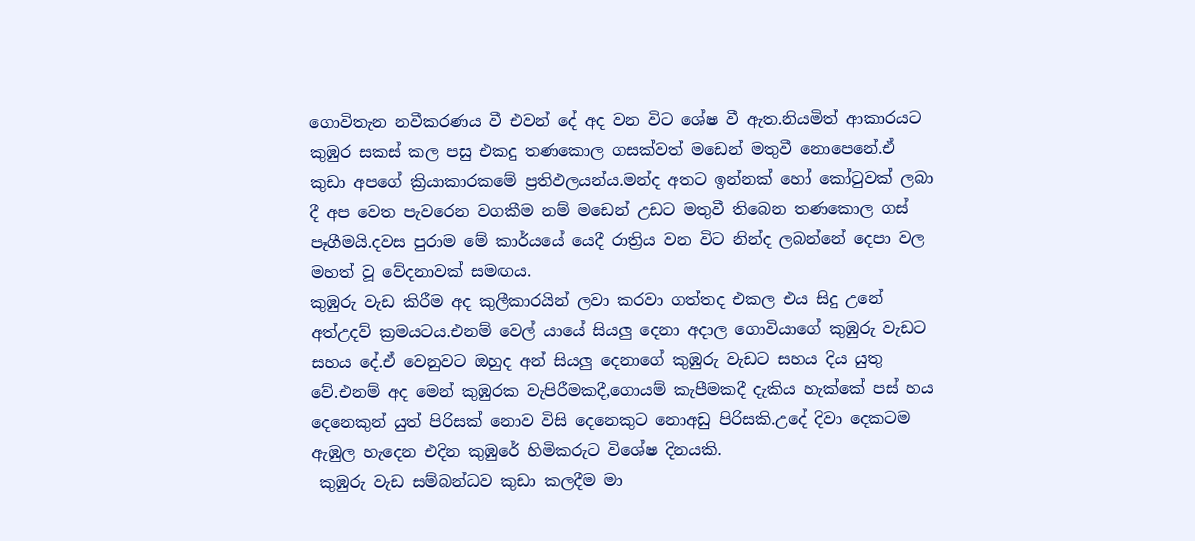ගොවිතැන නවීකරණය වී එවන් දේ අද වන විට ශේෂ වී ඇත.නියමිත් ආකාරයට කුඹුර සකස් කල පසු එකදු තණකොල ගසක්වත් මඩෙන් මතුවී නොපෙනේ.ඒ කුඩා අපගේ ක්‍රියාකාරකමේ ප්‍රතිඵලයන්ය.මන්ද අතට ඉන්නක් හෝ කෝටුවක් ලබා දී අප වෙත පැවරෙන වගකීම නම් මඩෙන් උඩට මතුවී තිබෙන තණකොල ගස් පෑගීමයි.දවස පුරාම මේ කාර්යයේ යෙදී රාත්‍රිය වන විට නින්ද ලබන්නේ දෙපා වල මහත් වූ වේදනාවක් සමඟය.
කුඹුරු වැඩ කිරීම අද කුලීකාරයින් ලවා කරවා ගත්තද එකල එය සිදු උනේ අත්උදව් ක්‍රමයටය.එනම් වෙල් යායේ සියලු දෙනා අදාල ගොවියාගේ කුඹුරු වැඩට සහය දේ.ඒ වෙනුවට ඔහුද අන් සියලු දෙනාගේ කුඹුරු වැඩට සහය දිය යුතු වේ.එනම් අද මෙන් කුඹුරක වැපිරීමකදී,ගොයම් කැපීමකදී දැකිය හැක්කේ පස් හය දෙනෙකුන් යුත් පිරිසක් නොව විසි දෙනෙකුට නොඅඩු පිරිසකි.උදේ දිවා දෙකටම ඇඹුල හැදෙන එදින කුඹුරේ හිමිකරුට විශේෂ දිනයකි.
 කුඹුරු වැඩ සම්බන්ධව කුඩා කලදීම මා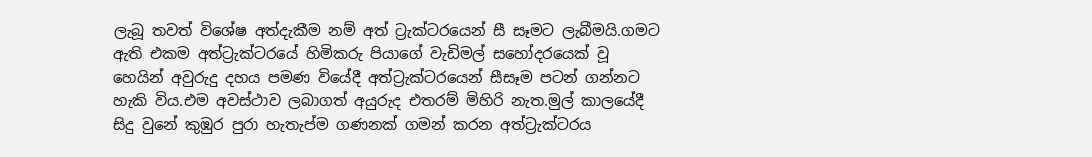ලැබූ තවත් විශේෂ අත්දැකීම නම් අත් ට්‍රැක්ටරයෙන් සී සෑමට ලැබීමයි.ගමට ඇති එකම අත්ට්‍රැක්ටරයේ හිමිකරු පියාගේ වැඩිමල් සහෝදරයෙක් වූ හෙයින් අවුරුදු දහය පමණ වියේදී අත්ට්‍රැක්ටරයෙන් සීසෑම පටන් ගන්නට හැකි විය.එම අවස්ථාව ලබාගත් අයුරුද එතරම් මිහිරි නැත.මුල් කාලයේදී සිදු වුනේ කුඹුර පුරා හැතැප්ම ගණනක් ගමන් කරන අත්ට්‍රැක්ටරය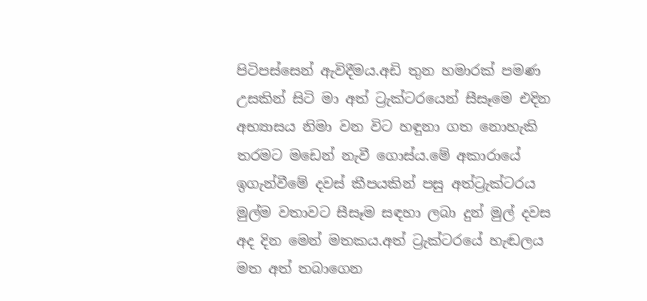පිටිපස්සෙන් ඇවිදීමය.අඩි තුන හමාරක් පමණ උසකින් සිටි මා අත් ට්‍රැක්ටරයෙන් සීසෑමෙ එදින අභ්‍යාසය නිමා වන විට හඳුනා ගත නොහැකි තරමට මඩෙන් නැවී ගොස්ය.මේ අකාරායේ ඉගැන්වීමේ දවස් කීපයකින් පසු අත්ට්‍රැක්ටරය මුල්ම වතාවට සීසෑම සඳහා ලබා දුන් මුල් දවස අද දින මෙන් මතකය.අත් ට්‍රැක්ටරයේ හැඬලය මත අත් තබාගෙන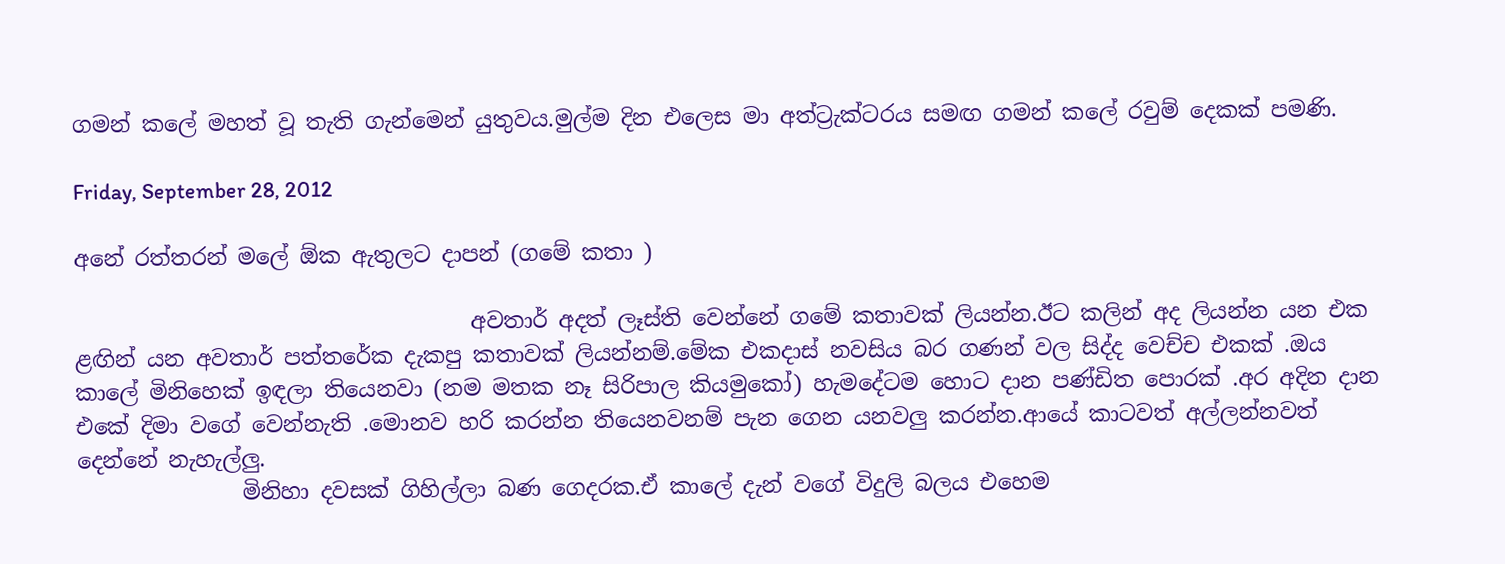ගමන් කලේ මහත් වූ තැති ගැන්මෙන් යුතුවය.මුල්ම දින එලෙස මා අත්ට්‍රැක්ටරය සමඟ ගමන් කලේ රවුම් දෙකක් පමණි.

Friday, September 28, 2012

අනේ රත්තරන් මලේ ඕක ඇතුලට දාපන් (ගමේ කතා )

                                    අවතාර් අදත් ලෑස්ති වෙන්නේ ගමේ කතාවක් ලියන්න.ඊට කලින් අද ලියන්න යන එක ළඟින් යන අවතාර් පත්තරේක දැකපු කතාවක් ලියන්නම්.මේක එකදාස් නවසිය බර ගණන් වල සිද්ද වෙච්ච එකක් .ඔය කාලේ මිනිහෙක් ඉඳලා තියෙනවා (නම මතක නෑ සිරිපාල කියමුකෝ) හැමදේටම හොට දාන පණ්ඩිත පොරක් .අර අදින දාන එකේ දිමා වගේ වෙන්නැති .මොනව හරි කරන්න තියෙනවනම් පැන ගෙන යනවලු කරන්න.ආයේ කාටවත් අල්ලන්නවත් දෙන්නේ නැහැල්ලු.
               මිනිහා දවසක් ගිහිල්ලා බණ ගෙදරක.ඒ කාලේ දැන් වගේ විදුලි බලය එහෙම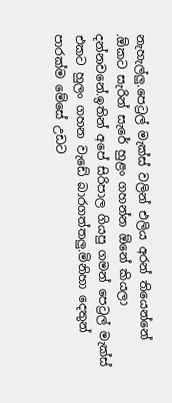නැහැල්ලු.පෙට්‍රල් මැක්ස් වලින් එලිය අරන් තියෙන්නේ .ඕකට සැරින් සැරේ හුළං ගහන්න ඕනේ කියලා දන්නවනේ.ඉතින් අපේ සිරිපාල ගියපු ගමන් පෙට්‍රල් මැක්ස් එකට හුලං ගහන වැඩේ බාරගත්තලු.මිනිහා දෙතුන් පාරක්ම මේසේ උඩට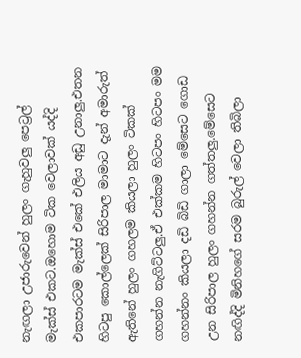නැඟලා උජාරුවෙන් හුලං ගැහුවලු පෙට්‍රල් මැක්ස් එකට.ඔහොම ටික වෙලාවක් යද්දි එකපාරටම මැක්ස් එකේ එලිය අඩු උනාලු.එතන හිටපු කොල්ලෙක් සිරිපාල මාමාට දැන් අමාරුත් ඇතිනේ හුලං ගහලම කියලා හුලං ටිකක් ගහන්න නැගිට්ටලු.ඒ එක්කම හිටපං හිටපං මම ගහන්නං කියලා දඩි බිඩි ගාලා මේසෙට ගොඩ උන සිරිපාල හුලං ගහන්න ගත්තලු.මේසෙට නඟිද්දි මිනිහගේ සරම බුරුල් වෙලා තිබිලා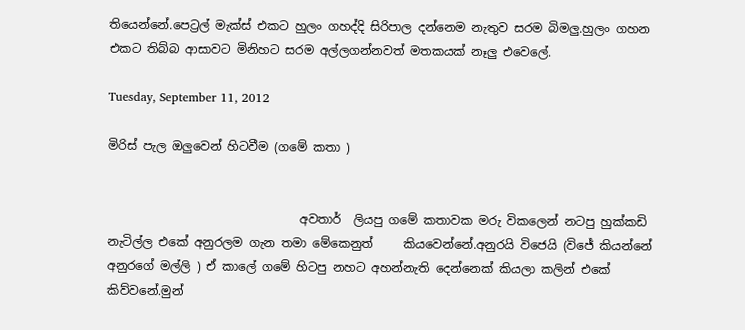තියෙන්නේ.පෙට්‍රල් මැක්ස් එකට හුලං ගහද්දි සිරිපාල දන්නෙම නැතුව සරම බිමලු.හුලං ගහන එකට තිබ්බ ආසාවට මිනිහට සරම අල්ලගන්නවත් මතකයක් නෑලු එවෙලේ.

Tuesday, September 11, 2012

මිරිස් පැල ඔලුවෙන් හිටවීම (ගමේ කතා )


                                අවතාර්  ලියපු ගමේ කතාවක මරු විකලෙන් නටපු හුක්කඩි නැටිල්ල එකේ අනුරලම ගැන තමා මේකෙනුත්     කියවෙන්නේ.අනුරයි විජෙයි (විජේ කියන්නේ අනුරගේ මල්ලි ) ඒ කාලේ ගමේ හිටපු නහට අහන්නැති දෙන්නෙක් කියලා කලින් එකේ කිව්වනේ.මුන්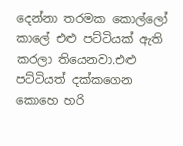දෙන්නා තරමක කොල්ලෝ කාලේ එළු පට්ටියක් ඇති කරලා තියෙනවා.එළු පට්ටියත් දක්කගෙන කොහෙ හරි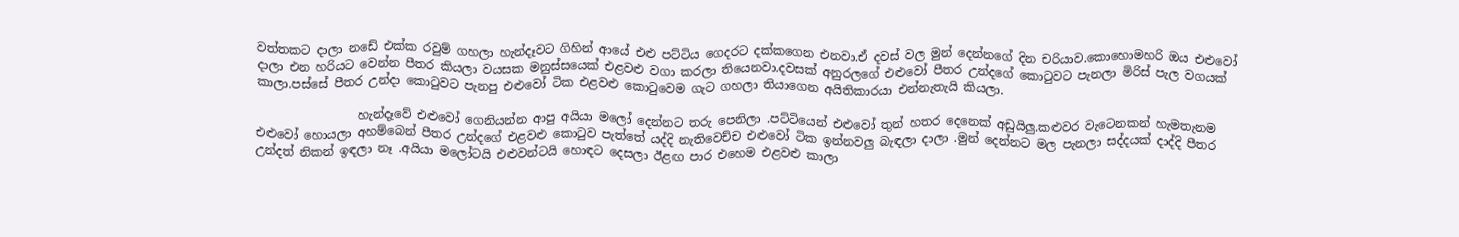වත්තකට දාලා නඩේ එක්ක රවුම් ගහලා හැන්දෑවට ගිහින් ආයේ එළු පට්ටිය ගෙදරට දක්කගෙන එනවා.ඒ දවස් වල මුන් දෙන්නගේ දින චරියාව.කොහොමහරි ඔය එළුවෝ දාලා එන හරියට වෙන්න පීතර කියලා වයසක මනුස්සයෙක් එළවළු වගා කරලා තියෙනවා.දවසක් අනුරලගේ එළුවෝ පීතර උන්දගේ කොටුවට පැනලා මිරිස් පැල වගයක් කාලා.පස්සේ පීතර උන්දා කොටුවට පැනපු එළුවෝ ටික එළවළු කොටුවෙම ගැට ගහලා තියාගෙන අයිතිකාරයා එන්නැතැයි කියලා.

                 හැන්දෑවේ එළුවෝ ගෙනියන්න ආපු අයියා මලෝ දෙන්නට තරු පෙනිලා .පට්ටියෙන් එළුවෝ තුන් හතර දෙනෙක් අඩුයිලු.කළුවර වැටෙනකන් හැමතැනම එළුවෝ හොයලා අහම්බෙන් පීතර උන්දගේ එළවළු කොටුව පැත්තේ යද්දි නැතිවෙච්ච එළුවෝ ටික ඉන්නවලු බැඳලා දාලා .මුන් දෙන්නට මල පැනලා සද්දයක් දාද්දි පීතර උන්දත් නිකන් ඉඳලා නෑ .අයියා මලෝටයි එළුවන්ටයි හොඳට දෙසලා ඊළඟ පාර එහෙම එළවළු කාලා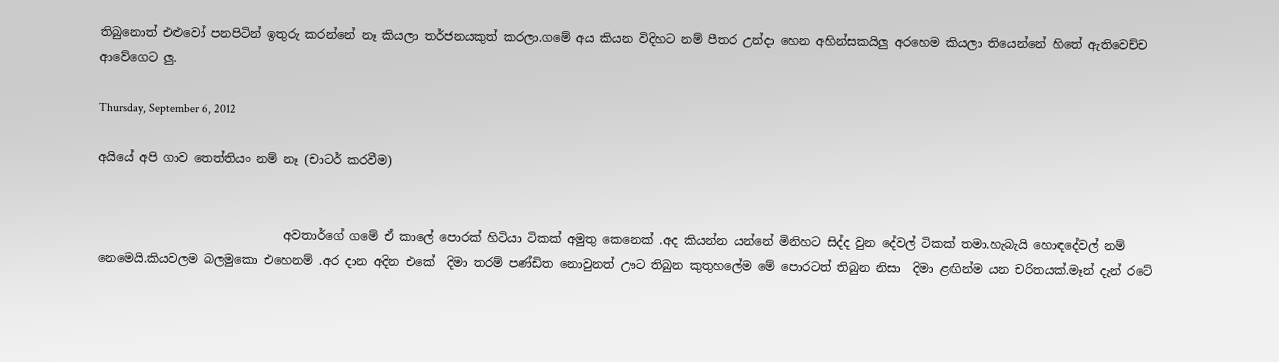තිබුනොත් එළුවෝ පනපිටින් ඉතුරු කරන්නේ නෑ කියලා තර්ජනයකුත් කරලා.ගමේ අය කියන විදිහට නම් පීතර උන්දා හෙන අහින්සකයිලු අරහෙම කියලා තියෙන්නේ හිතේ ඇතිවෙච්ච ආවේගෙට ලු.

Thursday, September 6, 2012

අයියේ අපි ගාව තෙත්තියං නම් නෑ (චාටර් කරවීම)


                               අවතාර්ගේ ගමේ ඒ කාලේ පොරක් හිටියා ටිකක් අමුතු කෙනෙක් .අද කියන්න යන්නේ මිනිහට සිද්ද වුන දේවල් ටිකක් තමා.හැබැයි හොඳදේවල් නම් නෙමෙයි.කියවලම බලමුකො එහෙනම් .අර දාන අදින එකේ  දිමා තරම් පණ්ඩිත නොවුනත් ඌට තිබුන කුතුහලේම මේ පොරටත් තිබුන නිසා  දිමා ළඟින්ම යන චරිතයක්.මෑන් දැන් රටේ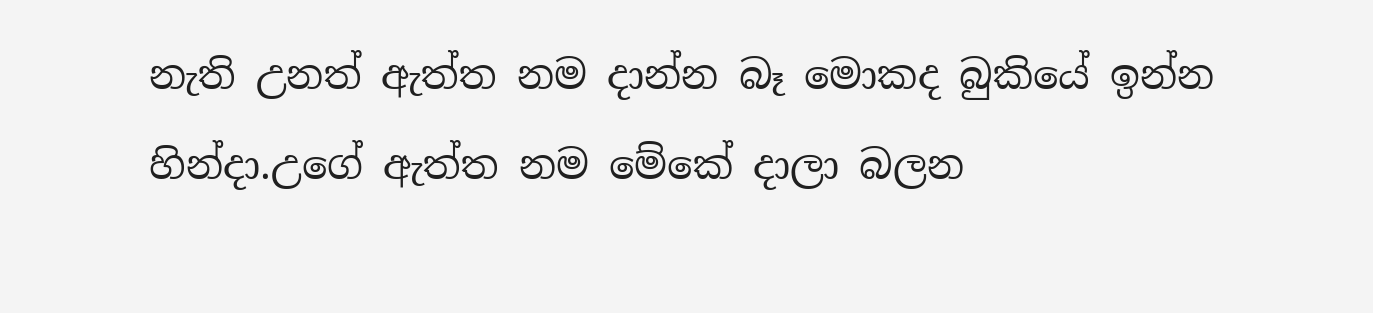නැති උනත් ඇත්ත නම දාන්න බෑ මොකද බුකියේ ඉන්න හින්දා.උගේ ඇත්ත නම මේකේ දාලා බලන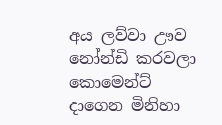අය ලව්වා ඌව නෝන්ඩි කරවලා කොමෙන්ට් දාගෙන මිනිහා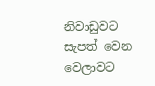නිවාඩුවට සැපත් වෙන වෙලාවට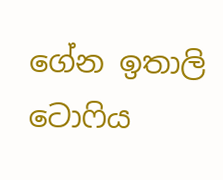ගේන ඉතාලි ටොෆිය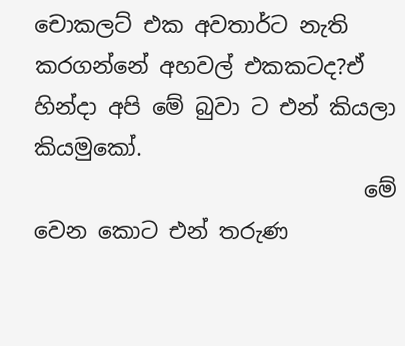චොකලට් එක අවතාර්ට නැති කරගන්නේ අහවල් එකකටද?ඒ හින්දා අපි මේ බුවා ට එන් කියලා කියමුකෝ.
                              මේ වෙන කොට එන් තරුණ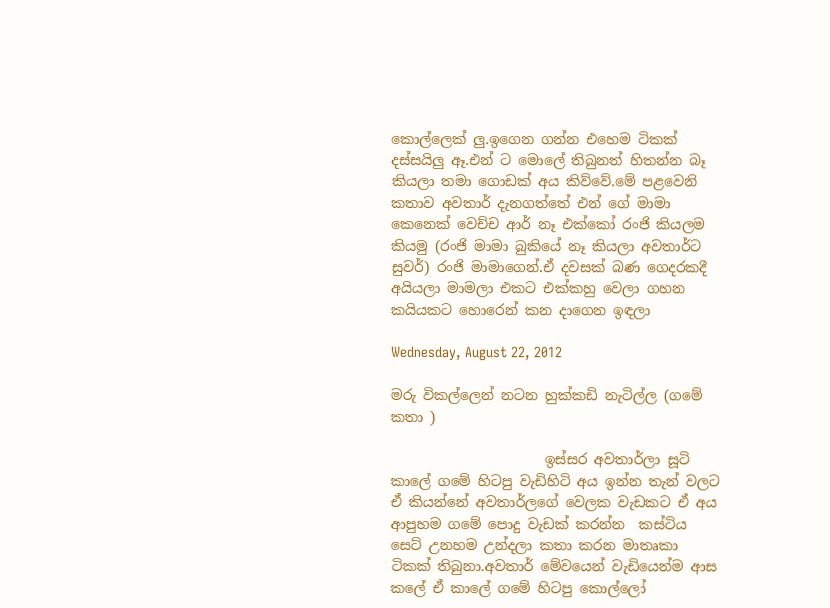කොල්ලෙක් ලු.ඉගෙන ගන්න එහෙම ටිකක් දස්සයිලු ඈ.එන් ට මොලේ තිබුනත් හිතන්න බෑ කියලා තමා ගොඩක් අය කිව්වේ.මේ පළවෙනි කතාව අවතාර් දැනගත්තේ එන් ගේ මාමා කෙනෙක් වෙච්ච ආර් නෑ එක්කෝ රංජි කියලම කියමු (රංජි මාමා බුකියේ නෑ කියලා අවතාර්ට සුවර්) රංජි මාමාගෙන්.ඒ දවසක් බණ ගෙදරකදී අයියලා මාමලා එකට එක්කහු වෙලා ගහන කයියකට හොරෙන් කන දාගෙන ඉඳලා

Wednesday, August 22, 2012

මරු විකල්ලෙන් නටන හුක්කඩි නැටිල්ල (ගමේ කතා )

                      ඉස්සර අවතාර්ලා සූටි කාලේ ගමේ හිටපු වැඩිහිටි අය ඉන්න තැන් වලට ඒ කියන්නේ අවතාර්ලගේ වෙලක වැඩකට ඒ අය ආපුහම ගමේ පොදු වැඩක් කරන්න  කස්ටිය සෙට් උනහම උන්දලා කතා කරන මාතෘකා ටිකක් තිබුනා.අවතාර් මේවයෙන් වැඩියෙන්ම ආස කලේ ඒ කාලේ ගමේ හිටපු කොල්ලෝ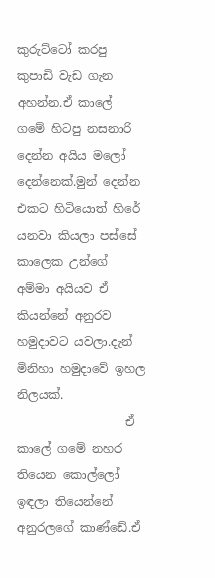කුරුට්ටෝ කරපු කුපාඩි වැඩ ගැන අහන්න.ඒ කාලේ ගමේ හිටපු නසනාරි දෙන්න අයිය මලෝ දෙන්නෙක්.මුන් දෙන්න එකට හිටියොත් හිරේ යනවා කියලා පස්සේ කාලෙක උන්ගේ අම්මා අයියව ඒ කියන්නේ අනුරව හමුදාවට යවලා.දැන් මිනිහා හමුදාවේ ඉහල නිලයක්.
                  ඒ කාලේ ගමේ නහර තියෙන කොල්ලෝ ඉඳලා තියෙන්නේ අනුරලගේ කාණ්ඩේ.ඒ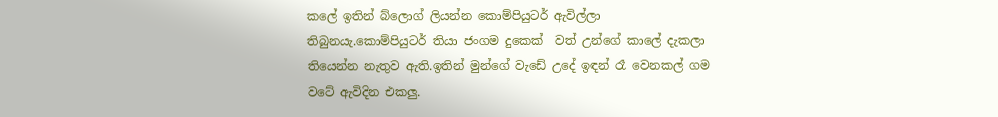කලේ ඉතින් බ්ලොග් ලියන්න කොම්පියුටර් ඇවිල්ලා තිබුනයැ.කොම්පියුටර් තියා ජංගම දුකෙක්  වත් උන්ගේ කාලේ දැකලා තියෙන්න නැතුව ඇති.ඉතින් මුන්ගේ වැඩේ උදේ ඉඳන් රෑ වෙනකල් ගම වටේ ඇවිදින එකලු.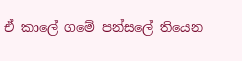ඒ කාලේ ගමේ පන්සලේ තියෙන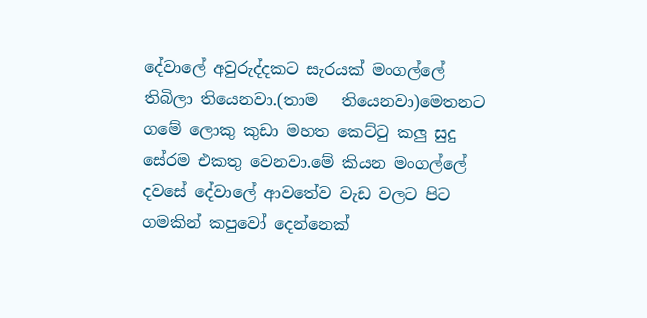දේවාලේ අවුරුද්දකට සැරයක් මංගල්ලේ තිබිලා තියෙනවා.(තාම   තියෙනවා)මෙතනට ගමේ ලොකු කුඩා මහත කෙට්ටු කලු සුදු සේරම එකතු වෙනවා.මේ කියන මංගල්ලේ දවසේ දේවාලේ ආවතේව වැඩ වලට පිට ගමකින් කපුවෝ දෙන්නෙක්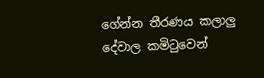ගේන්න තීරණය කලාලු දේවාල කමිටුවෙන්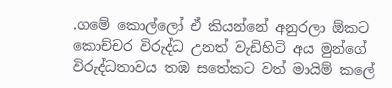.ගමේ කොල්ලෝ ඒ කියන්නේ අනුරලා ඕකට කොච්චර විරුද්ධ උනත් වැඩිහිටි අය මුන්ගේ විරුද්ධතාවය තඹ සතේකට වත් මායිම් කලේ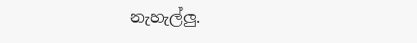නැහැල්ලු.